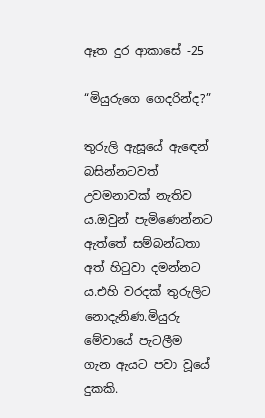ඈත දුර ආකාසේ -25

“මියුරුගෙ ගෙදරින්ද?”

තුරුලි ඇසූයේ ඇඳෙන් බසින්නටවත් උවමනාවක් නැතිව ය.ඔවුන් පැමිණෙන්නට ඇත්තේ සම්බන්ධතා අත් හිටුවා දමන්නට ය.එහි වරදක් තුරුලිට නොදැනිණ.මියුරු මේවායේ පැටලීම ගැන ඇයට පවා වූයේ දුකකි.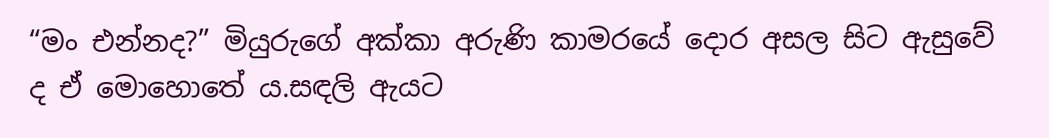“මං එන්නද?” මියුරුගේ අක්කා අරුණි කාමරයේ දොර අසල සිට ඇසුවේ ද ඒ මොහොතේ ය.සඳලි ඇයට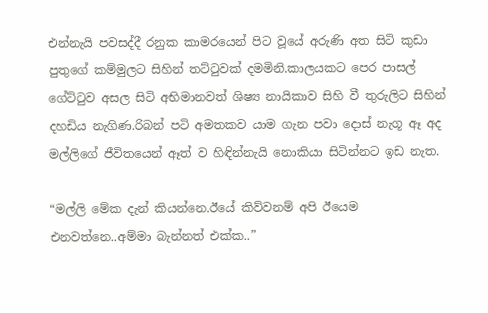එන්නැයි පවසද්දී රනුක කාමරයෙන් පිට වූයේ අරුණි අත සිටි කුඩා පුතුගේ කම්මුලට සිහින් තට්ටුවක් දමමිනි.කාලයකට පෙර පාසල් ගේට්ටුව අසල සිටි අභිමානවත් ශිෂ්‍ය නායිකාව සිහි වී තුරුලිට සිහින් දහඩිය නැගිණ.රිබන් පටි අමතකව යාම ගැන පවා දොස් නැගූ ඈ අද මල්ලිගේ ජීවිතයෙන් ඈත් ව හිඳින්නැයි නොකියා සිටින්නට ඉඩ නැත.

“මල්ලි මේක දැන් කියන්නෙ.ඊයේ කිව්වනම් අපි ඊයෙම එනවත්නෙ..අම්මා බැන්නත් එක්ක..”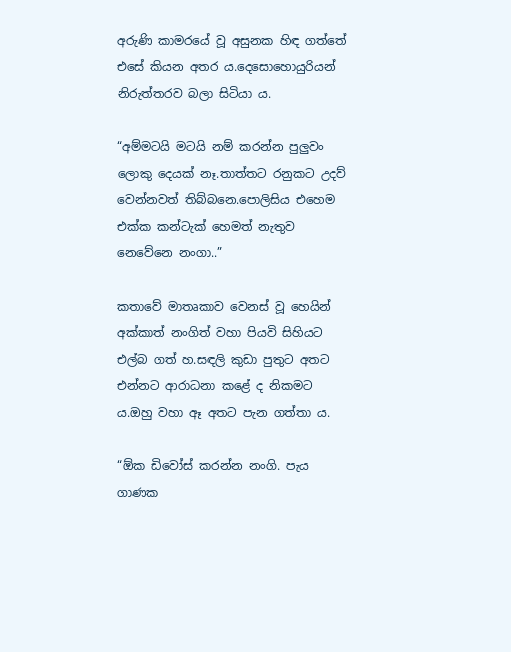අරුණි කාමරයේ වූ අසුනක හිඳ ගත්තේ එසේ කියන අතර ය.දෙසොහොයුරියන් නිරුත්තරව බලා සිටියා ය.

“අම්මටයි මටයි නම් කරන්න පුලුවං ලොකු දෙයක් නෑ.තාත්තට රනුකට උදව් වෙන්නවත් තිබ්බනෙ.පොලිසිය එහෙම එක්ක කන්ටැක් හෙමත් නැතුව නෙවේනෙ නංගා..”

කතාවේ මාතෘකාව වෙනස් වූ හෙයින් අක්කාත් නංගිත් වහා පියවි සිහියට එල්බ ගත් හ.සඳලි කුඩා පුතුට අතට එන්නට ආරාධනා කළේ ද නිකමට ය.ඔහු වහා ඈ අතට පැන ගත්තා ය.

“ඕක ඩිවෝස් කරන්න නංගි. පැය ගාණක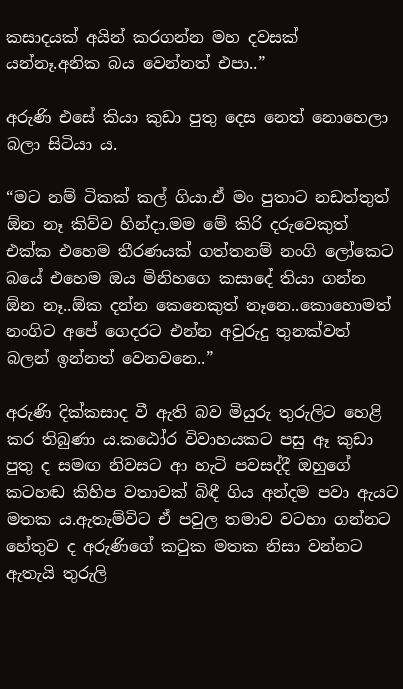කසාදයක් අයින් කරගන්න මහ දවසක් යන්නෑ.අනික බය වෙන්නත් එපා..”

අරුණි එසේ කියා කුඩා පුතු දෙස නෙත් නොහෙලා බලා සිටියා ය.

“මට නම් ටිකක් කල් ගියා.ඒ මං පුතාට නඩත්තුත් ඕන නෑ කිව්ව හින්දා.මම මේ කිරි දරුවෙකුත් එක්ක එහෙම තීරණයක් ගත්තනම් නංගි ලෝකෙට බයේ එහෙම ඔය මිනිහගෙ කසාදේ තියා ගන්න ඕන නෑ..ඕක දන්න කෙනෙකුත් නෑනෙ..කොහොමත් නංගිට අපේ ගෙදරට එන්න අවුරුදු තුනක්වත් බලන් ඉන්නත් වෙනවනෙ..”

අරුණි දික්කසාද වී ඇති බව මියුරු තුරුලිට හෙළි කර තිබුණා ය.කඨෝර විවාහයකට පසු ඈ කුඩා පුතු ද සමඟ නිවසට ආ හැටි පවසද්දී ඔහුගේ කටහඬ කිහිප වතාවක් බිඳී ගිය අන්දම පවා ඇයට මතක ය.ඇතැම්විට ඒ පවුල තමාව වටහා ගන්නට හේතුව ද අරුණිගේ කටුක මතක නිසා වන්නට ඇතැයි තුරුලි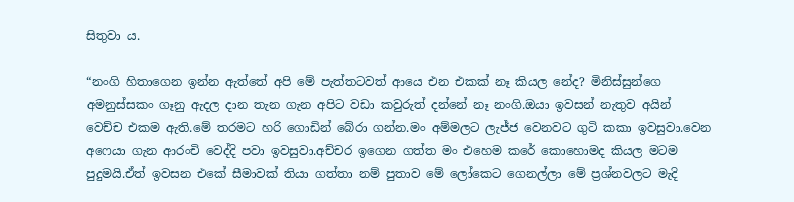සිතුවා ය.

“නංගි හිතාගෙන ඉන්න ඇත්තේ අපි මේ පැත්තටවත් ආයෙ එන එකක් නෑ කියල නේද? මිනිස්සුන්ගෙ අමනුස්සකං ගෑනු ඇදල දාන තැන ගැන අපිට වඩා කවුරුත් දන්නේ නෑ නංගි.ඔයා ඉවසන් නැතුව අයින් වෙච්ච එකම ඇති.මේ තරමට හරි ගොඩින් බේරා ගන්න.මං අම්මලට ලැජ්ජ වෙනවට ගුටි කකා ඉවසුවා.වෙන අෆෙයා ගැන ආරංචි වෙද්දි පවා ඉවසුවා.අච්චර ඉගෙන ගත්ත මං එහෙම කරේ කොහොමද කියල මටම පුදුමයි.ඒත් ඉවසන එකේ සීමාවක් තියා ගත්තා නම් පුතාව මේ ලෝකෙට ගෙනල්ලා මේ ප්‍රශ්නවලට මැදි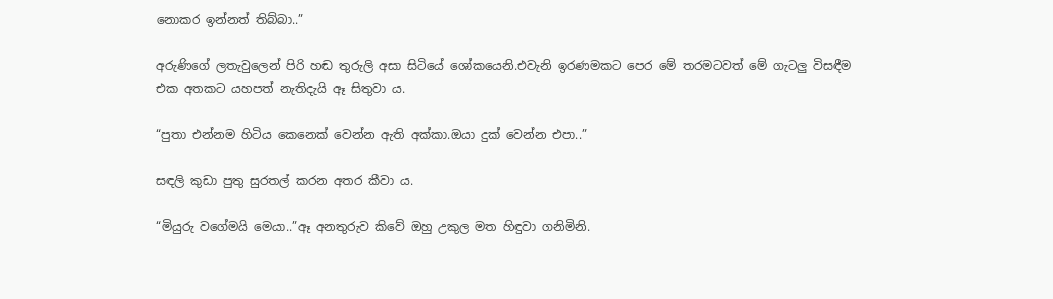නොකර ඉන්නත් තිබ්බා..”

අරුණිගේ ලතැවුලෙන් පිරි හඬ තුරුලි අසා සිටියේ ශෝකයෙනි.එවැනි ඉරණමකට පෙර මේ තරමටවත් මේ ගැටලු විසඳීම එක අතකට යහපත් නැතිදැයි ඈ සිතුවා ය.

“පුතා එන්නම හිටිය කෙනෙක් වෙන්න ඇති අක්කා.ඔයා දුක් වෙන්න එපා..”

සඳලි කුඩා පුතු සුරතල් කරන අතර කීවා ය.

“මියුරු වගේමයි මෙයා..”ඈ අනතුරුව කිවේ ඔහු උකුල මත හිඳුවා ගනිමිනි.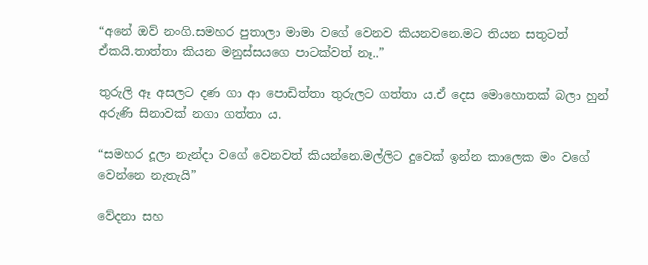“අනේ ඔව් නංගි.සමහර පුතාලා මාමා වගේ වෙනව කියනවනෙ.මට තියන සතුටත් ඒකයි.තාත්තා කියන මනුස්සයගෙ පාටක්වත් නෑ..”

තුරුලි ඈ අසලට දණ ගා ආ පොඩිත්තා තුරුලට ගත්තා ය.ඒ දෙස මොහොතක් බලා හුන් අරුණි සිනාවක් නගා ගත්තා ය.

“සමහර දූලා නැන්දා වගේ වෙනවත් කියන්නෙ.මල්ලිට දුවෙක් ඉන්න කාලෙක මං වගේ වෙන්නෙ නැතැයි”

වේදනා සහ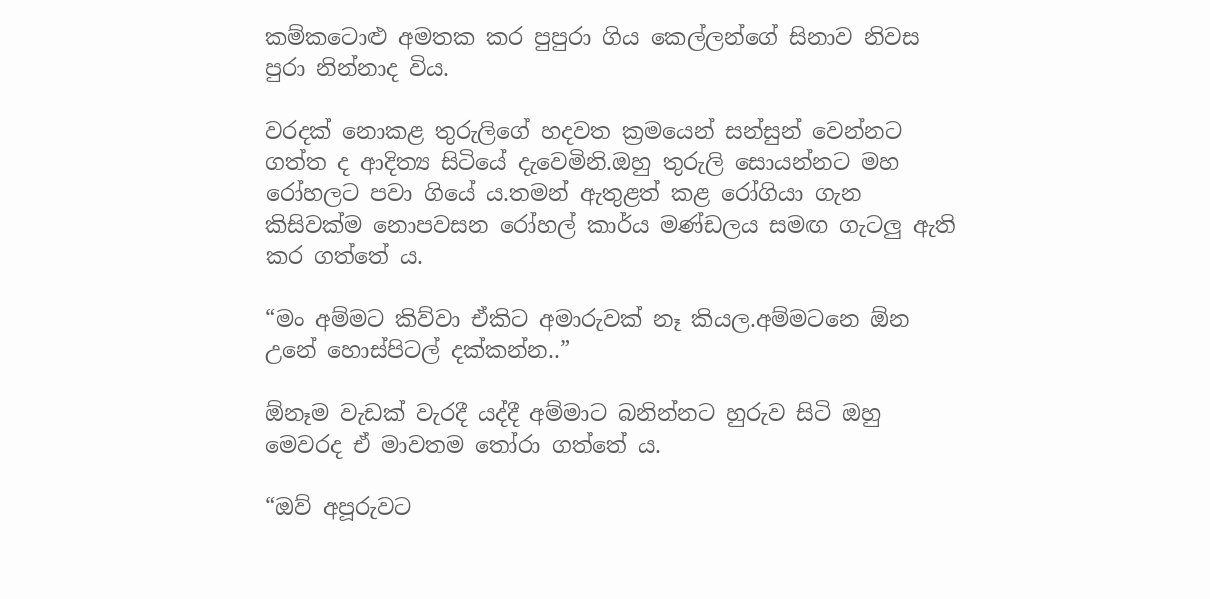කම්කටොළු අමතක කර පුපුරා ගිය කෙල්ලන්ගේ සිනාව නිවස පුරා නින්නාද විය.

වරදක් නොකළ තුරුලිගේ හදවත ක්‍රමයෙන් සන්සුන් වෙන්නට ගත්ත ද ආදිත්‍ය සිටියේ දැවෙමිනි.ඔහු තුරුලි සොයන්නට මහ රෝහලට පවා ගියේ ය.තමන් ඇතුළත් කළ රෝගියා ගැන කිසිවක්ම නොපවසන රෝහල් කාර්ය මණ්ඩලය සමඟ ගැටලු ඇති කර ගත්තේ ය.

“මං අම්මට කිව්වා ඒකිට අමාරුවක් නෑ කියල.අම්මටනෙ ඕන උනේ හොස්පිටල් දක්කන්න..”

ඕනෑම වැඩක් වැරදී යද්දී අම්මාට බනින්නට හුරුව සිටි ඔහු මෙවරද ඒ මාවතම තෝරා ගත්තේ ය.

“ඔව් අපූරුවට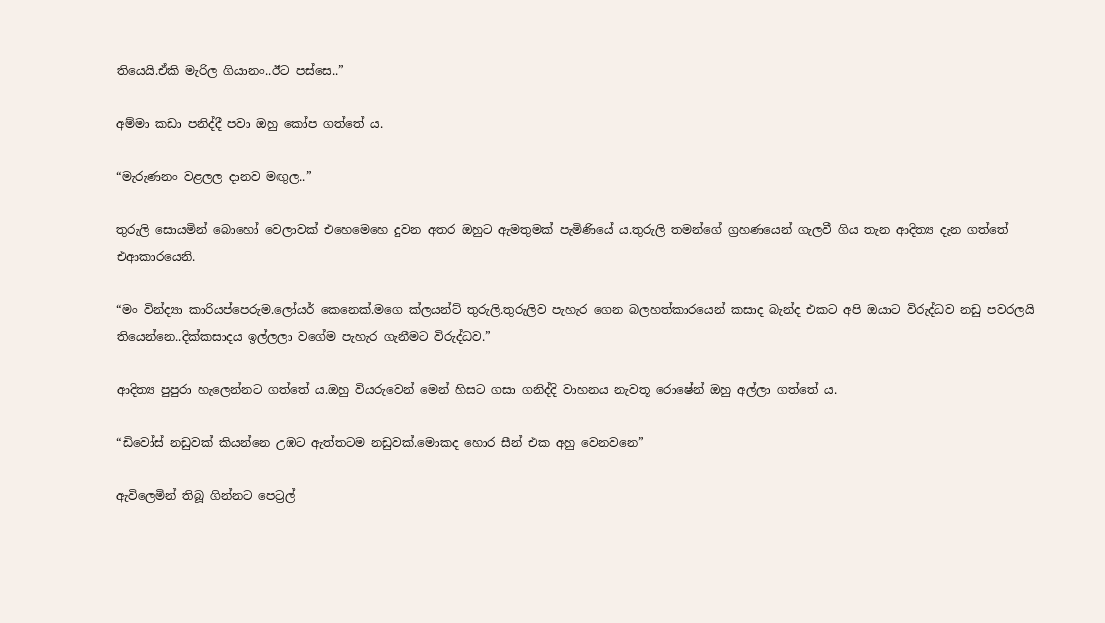තියෙයි.ඒකි මැරිල ගියානං..ඊට පස්සෙ..”

අම්මා කඩා පනිද්දී පවා ඔහු කෝප ගත්තේ ය.

“මැරුණනං වළලල දානව මඟුල..”

තුරුලි සොයමින් බොහෝ වෙලාවක් එහෙමෙහෙ දුවන අතර ඔහුට ඇමතුමක් පැමිණියේ ය.තුරුලි තමන්ගේ ග්‍රහණයෙන් ගැලවී ගිය තැන ආදිත්‍ය දැන ගත්තේ එආකාරයෙනි.

“මං වින්ද්‍යා කාරියප්පෙරුම.ලෝයර් කෙනෙක්.මගෙ ක්ලයන්ට් තුරුලි.තුරුලිව පැහැර ගෙන බලහත්කාරයෙන් කසාද බැන්ද එකට අපි ඔයාට විරුද්ධව නඩු පවරලයි තියෙන්නෙ..දික්කසාදය ඉල්ලලා වගේම පැහැර ගැනීමට විරුද්ධව.”

ආදිත්‍ය පුපුරා හැලෙන්නට ගත්තේ ය.ඔහු වියරුවෙන් මෙන් හිසට ගසා ගනිද්දි වාහනය නැවතූ රොෂේන් ඔහු අල්ලා ගත්තේ ය.

“ඩිවෝස් නඩුවක් කියන්නෙ උඹට ඇත්තටම නඩුවක්.මොකද හොර සීන් එක අහු වෙනවනෙ”

ඇවිලෙමින් තිබූ ගින්නට පෙට්‍රල්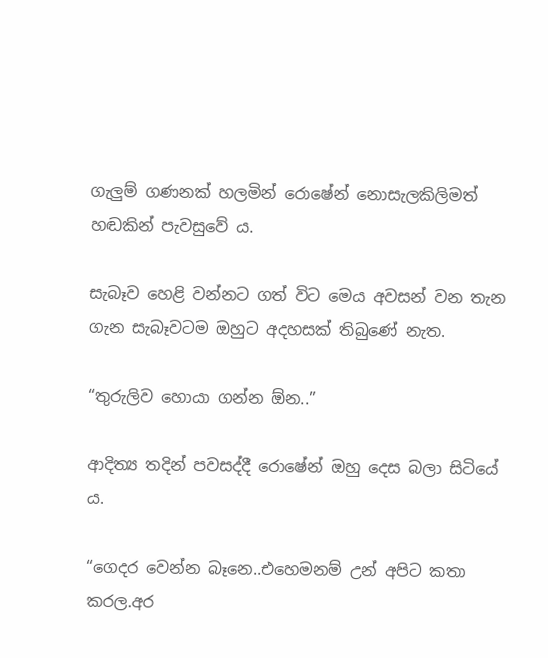ගැලුම් ගණනක් හලමින් රොෂේන් නොසැලකිලිමත් හඬකින් පැවසුවේ ය.

සැබෑව හෙළි වන්නට ගත් විට මෙය අවසන් වන තැන ගැන සැබෑවටම ඔහුට අදහසක් තිබුණේ නැත.

“තුරුලිව හොයා ගන්න ඕන..”

ආදිත්‍ය තදින් පවසද්දී රොෂේන් ඔහු දෙස බලා සිටියේ ය.

“ගෙදර වෙන්න බෑනෙ..එහෙමනම් උන් අපිට කතා කරල.අර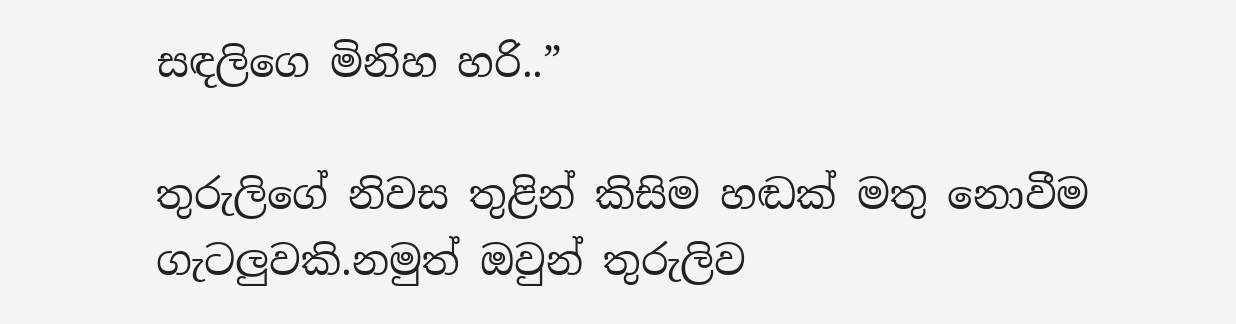සඳලිගෙ මිනිහ හරි..”

තුරුලිගේ නිවස තුළින් කිසිම හඬක් මතු නොවීම ගැටලුවකි.නමුත් ඔවුන් තුරුලිව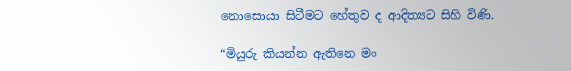නොසොයා සිටීමට හේතුව ද ආදිත්‍යට සිහි විණි.

“මියුරු කියන්න ඇතිනෙ මං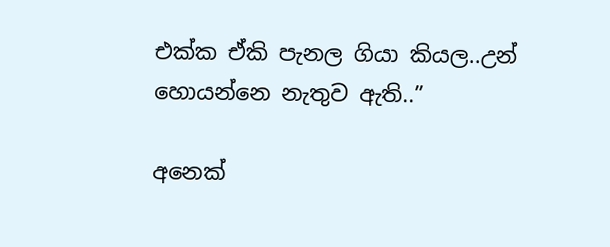එක්ක ඒකි පැනල ගියා කියල..උන් හොයන්නෙ නැතුව ඇති..”

අනෙක්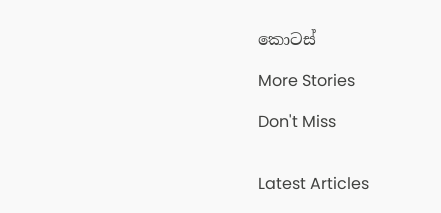කොටස්

More Stories

Don't Miss


Latest Articles